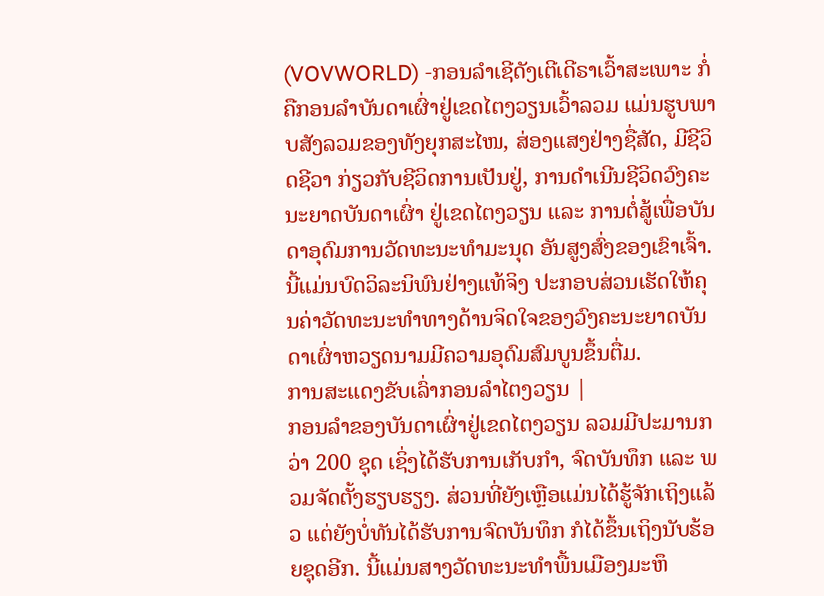(VOVWORLD) -ກອນລຳເຊີດັງເຕີເດີຣາເວົ້າສະເພາະ ກໍ່ຄືກອນລຳບັນດາເຜົ່າຢູ່ເຂດໄຕງວຽນເວົ້າລວມ ແມ່ນຮູບພາບສັງລວມຂອງທັງຍຸກສະໄໜ, ສ່ອງແສງຢ່າງຊື່ສັດ, ມີຊີວິດຊີວາ ກ່ຽວກັບຊີວິດການເປັນຢູ່, ການດຳເນີນຊີວິດວົງຄະນະຍາດບັນດາເຜົ່າ ຢູ່ເຂດໄຕງວຽນ ແລະ ການຕໍ່ສູ້ເພື່ອບັນດາອຸດົມການວັດທະນະທຳມະນຸດ ອັນສູງສົ່ງຂອງເຂົາເຈົ້າ. ນີ້ແມ່ນບົດວິລະນິພົນຢ່າງແທ້ຈິງ ປະກອບສ່ວນເຮັດໃຫ້ຄຸນຄ່າວັດທະນະທຳທາງດ້ານຈິດໃຈຂອງວົງຄະນະຍາດບັນດາເຜົ່າຫວຽດນາມມີຄວາມອຸດົມສົມບູນຂຶ້ນຕື່ມ.
ການສະແດງຂັບເລົ່າກອນລຳໄຕງວຽນ |
ກອນລຳຂອງບັນດາເຜົ່າຢູ່ເຂດໄຕງວຽນ ລວມມີປະມານກວ່າ 200 ຊຸດ ເຊິ່ງໄດ້ຮັບການເກັບກຳ, ຈົດບັນທຶກ ແລະ ພວມຈັດຕັ້ງຮຽບຮຽງ. ສ່ວນທີ່ຍັງເຫຼືອແມ່ນໄດ້ຮູ້ຈັກເຖິງແລ້ວ ແຕ່ຍັງບໍ່ທັນໄດ້ຮັບການຈົດບັນທຶກ ກໍໄດ້ຂຶ້ນເຖິງນັບຮ້ອຍຊຸດອີກ. ນີ້ແມ່ນສາງວັດທະນະທຳພື້ນເມືອງມະຫຶ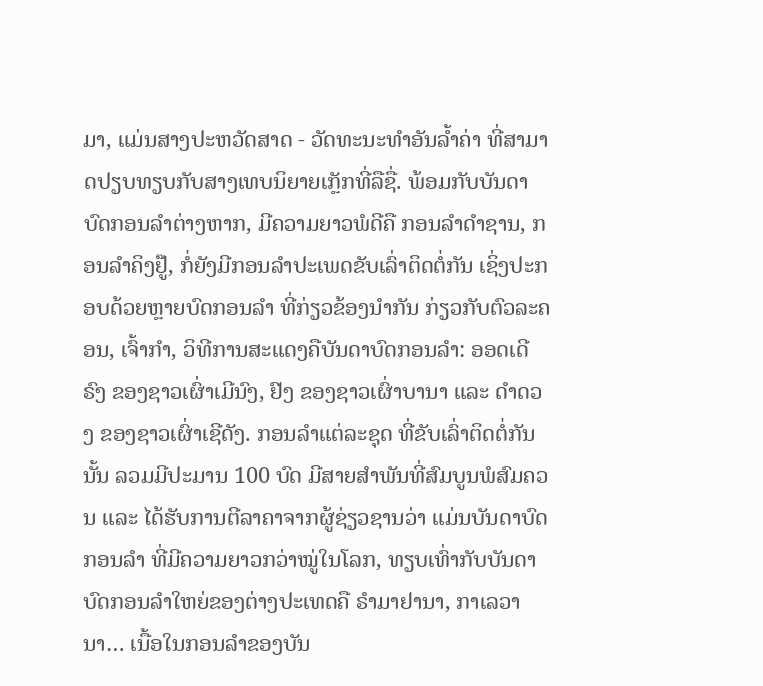ມາ, ແມ່ນສາງປະຫວັດສາດ - ວັດທະນະທຳອັນລ້ຳຄ່າ ທີ່ສາມາດປຽບທຽບກັບສາງເທບນິຍາຍເກຼັກທີ່ລືຊື່. ພ້ອມກັບບັນດາບົດກອນລຳຕ່າງຫາກ, ມີຄວາມຍາວພໍດີຄື ກອນລຳດຳຊານ, ກອນລຳຄິງຢູ໊, ກໍ່ຍັງມີກອນລຳປະເພດຂັບເລົ່າຕິດຕໍ່ກັນ ເຊິ່ງປະກອບດ້ວຍຫຼາຍບົດກອນລຳ ທີ່ກ່ຽວຂ້ອງນຳກັນ ກ່ຽວກັບຕົວລະຄອນ, ເຈົ້າກຳ, ວິທີການສະແດງຄືບັນດາບົດກອນລຳ: ອອດເດີຣົງ ຂອງຊາວເຜົ່າເມີນົງ, ຢົງ ຂອງຊາວເຜົ່າບານາ ແລະ ດຳດວງ ຂອງຊາວເຜົ່າເຊີດັງ. ກອນລຳແຕ່ລະຊຸດ ທີ່ຂັບເລົ່າຕິດຕໍ່ກັນນັ້ນ ລວມມີປະມານ 100 ບົດ ມີສາຍສຳພັນທີ່ສົມບູນພໍສົມຄວນ ແລະ ໄດ້ຮັບການຕີລາຄາຈາກຜູ້ຊ່ຽວຊານວ່າ ແມ່ນບັນດາບົດກອນລຳ ທີ່ມີຄວາມຍາວກວ່າໝູ່ໃນໂລກ, ທຽບເທົ່າກັບບັນດາບົດກອນລຳໃຫຍ່ຂອງຕ່າງປະເທດຄື ຣຳມາຢານາ, ກາເລວານາ… ເນື້ອໃນກອນລຳຂອງບັນ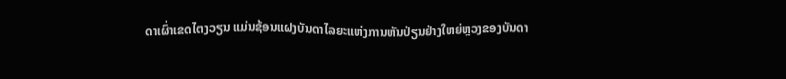ດາເຜົ່າເຂດໄຕງວຽນ ແມ່ນຊ້ອນແຝງບັນດາໄລຍະແຫ່ງການຫັນປ່ຽນຢ່າງໃຫຍ່ຫຼວງຂອງບັນດາ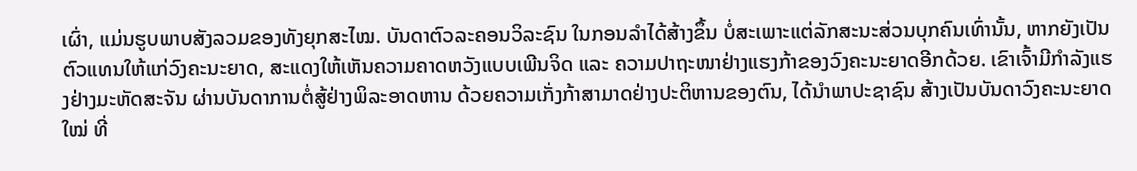ເຜົ່າ, ແມ່ນຮູບພາບສັງລວມຂອງທັງຍຸກສະໄໝ. ບັນດາຕົວລະຄອນວິລະຊົນ ໃນກອນລຳໄດ້ສ້າງຂຶ້ນ ບໍ່ສະເພາະແຕ່ລັກສະນະສ່ວນບຸກຄົນເທົ່ານັ້ນ, ຫາກຍັງເປັນຕົວແທນໃຫ້ແກ່ວົງຄະນະຍາດ, ສະແດງໃຫ້ເຫັນຄວາມຄາດຫວັງແບບເພີນຈິດ ແລະ ຄວາມປາຖະໜາຢ່າງແຮງກ້າຂອງວົງຄະນະຍາດອີກດ້ວຍ. ເຂົາເຈົ້າມີກຳລັງແຮງຢ່າງມະຫັດສະຈັນ ຜ່ານບັນດາການຕໍ່ສູ້ຢ່າງພິລະອາດຫານ ດ້ວຍຄວາມເກັ່ງກ້າສາມາດຢ່າງປະຕິຫານຂອງຕົນ, ໄດ້ນຳພາປະຊາຊົນ ສ້າງເປັນບັນດາວົງຄະນະຍາດໃໝ່ ທີ່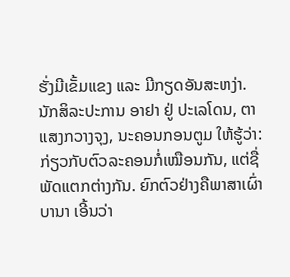ຮັ່ງມີເຂັ້ມແຂງ ແລະ ມີກຽດອັນສະຫງ່າ. ນັກສິລະປະການ ອາຢາ ຢູ່ ປະເລໂດນ, ຕາແສງກວາງຈຸງ, ນະຄອນກອນຕູມ ໃຫ້ຮູ້ວ່າ:
ກ່ຽວກັບຕົວລະຄອນກໍ່ເໝືອນກັນ, ແຕ່ຊື່ພັດແຕກຕ່າງກັນ. ຍົກຕົວຢ່າງຄືພາສາເຜົ່າບານາ ເອີ້ນວ່າ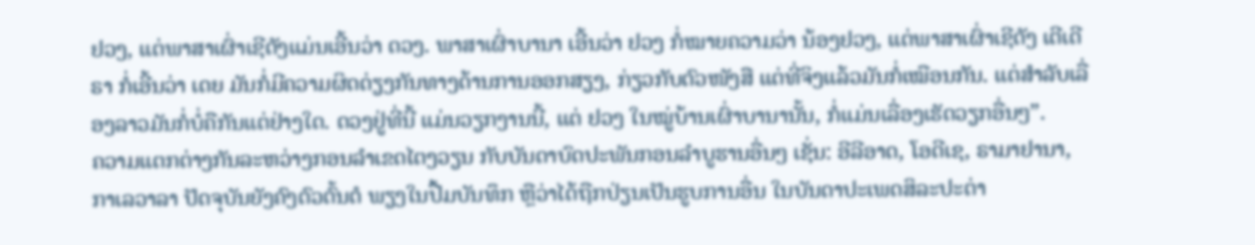ຢວງ, ແຕ່ພາສາເຜົ່າເຊີດັງແມ່ນເອີ້ນວ່າ ດວງ. ພາສາເຜົ່າບານາ ເອີ້ນວ່າ ຢວງ ກໍ່ໝາຍຄວາມວ່າ ນ້ອງຢວງ, ແຕ່ພາສາເຜົ່າເຊີດັງ ເຕີເດີຣາ ກໍ່ເອີ້ນວ່າ ເດຍ ມັນກໍ່ມີຄວາມຜິດດ່ຽງກັນທາງດ້ານການອອກສຽງ, ກ່ຽວກັບຕົວໜັງສື ແຕ່ທີ່ຈິງແລ້ວມັນກໍ່ເໝືອນກັນ. ແຕ່ສຳລັບເລື່ອງລາວມັນກໍ່ບໍ່ຄືກັນແຕ່ຢ່າງໃດ. ດວງຢູ່ທີ່ນີ້ ແມ່ນວຽກງານນີ້, ແຕ່ ຢວງ ໃນໝູ່ບ້ານເຜົ່າບານານັ້ນ, ກໍ່ແມ່ນເລື່ອງເຮັດວຽກອື່ນໆ”.
ຄວາມແຕກຕ່າງກັນລະຫວ່າງກອນລຳເຂດໄຕງວຽນ ກັບບັນດາບົດປະພັນກອນລຳບູຮານອື່ນໆ ເຊັ່ນ: ອີລີອາດ, ໂອດີເຊ, ຣາມາຢານາ, ກາເລວາລາ ປັດຈຸບັນຍັງຄົງຕົວຕົ້ນຕໍ ພຽງໃນປື້ມບັນທຶກ ຫຼືວ່າໄດ້ຖືກປ່ຽນເປັນຮູບການອື່ນ ໃນບັນດາປະເພດສິລະປະຕ່າ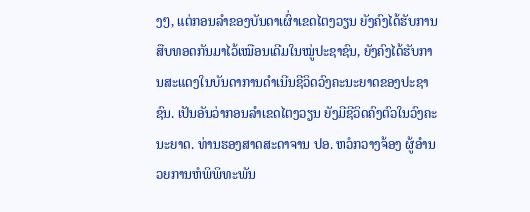ງໆ, ແຕ່ກອນລຳຂອງບັນດາເຜົ່າເຂດໄຕງວຽນ ຍັງຄົງໄດ້ຮັບການສືບທອດກັນມາໄວ້ເໝືອນເດີມໃນໝູ່ປະຊາຊົນ, ຍັງຄົງໄດ້ຮັບການສະແດງໃນບັນດາການດຳເນີນຊີວິດວົງຄະນະຍາດຂອງປະຊາຊົນ. ເປັນອັນວ່າກອນລຳເຂດໄຕງວຽນ ຍັງມີຊີວິດຄົງຕົວໃນວົງຄະນະຍາດ. ທ່ານຮອງສາດສະດາຈານ ປອ. ຫວໍກວາງຈ້ອງ ຜູ້ອຳນວຍການຫໍພິພິທະພັນ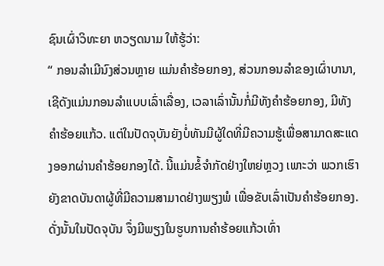ຊົນເຜົ່າວິທະຍາ ຫວຽດນາມ ໃຫ້ຮູ້ວ່າ:
“ ກອນລຳເມີນົງສ່ວນຫຼາຍ ແມ່ນຄຳຮ້ອຍກອງ, ສ່ວນກອນລຳຂອງເຜົ່າບານາ, ເຊີດັງແມ່ນກອນລຳແບບເລົ່າເລື່ອງ, ເວລາເລົ່ານັ້ນກໍ່ມີທັງຄຳຮ້ອຍກອງ, ມີທັງຄຳຮ້ອຍແກ້ວ. ແຕ່ໃນປັດຈຸບັນຍັງບໍ່ທັນມີຜູ້ໃດທີ່ມີຄວາມຮູ້ເພື່ອສາມາດສະແດງອອກຜ່ານຄຳຮ້ອຍກອງໄດ້. ນີ້ແມ່ນຂໍ້ຈຳກັດຢ່າງໃຫຍ່ຫຼວງ ເພາະວ່າ ພວກເຮົາຍັງຂາດບັນດາຜູ້ທີ່ມີຄວາມສາມາດຢ່າງພຽງພໍ ເພື່ອຂັບເລົ່າເປັນຄຳຮ້ອຍກອງ. ດັ່ງນັ້ນໃນປັດຈຸບັນ ຈຶ່ງມີພຽງໃນຮູບການຄຳຮ້ອຍແກ້ວເທົ່າ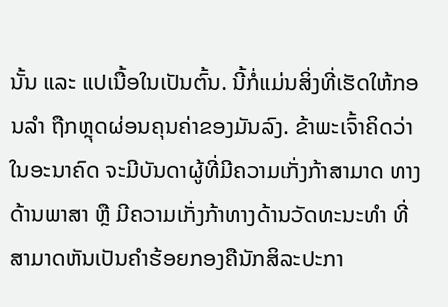ນັ້ນ ແລະ ແປເນື້ອໃນເປັນຕົ້ນ. ນີ້ກໍ່ແມ່ນສິ່ງທີ່ເຮັດໃຫ້ກອນລຳ ຖືກຫຼຸດຜ່ອນຄຸນຄ່າຂອງມັນລົງ. ຂ້າພະເຈົ້າຄິດວ່າ ໃນອະນາຄົດ ຈະມີບັນດາຜູ້ທີ່ມີຄວາມເກັ່ງກ້າສາມາດ ທາງດ້ານພາສາ ຫຼື ມີຄວາມເກັ່ງກ້າທາງດ້ານວັດທະນະທຳ ທີ່ສາມາດຫັນເປັນຄຳຮ້ອຍກອງຄືນັກສິລະປະກາ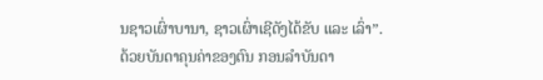ນຊາວເຜົ່າບານາ, ຊາວເຜົ່າເຊີດັງໄດ້ຂັບ ແລະ ເລົ່າ”.
ດ້ວຍບັນດາຄຸນຄ່າຂອງຕົນ ກອນລຳບັນດາ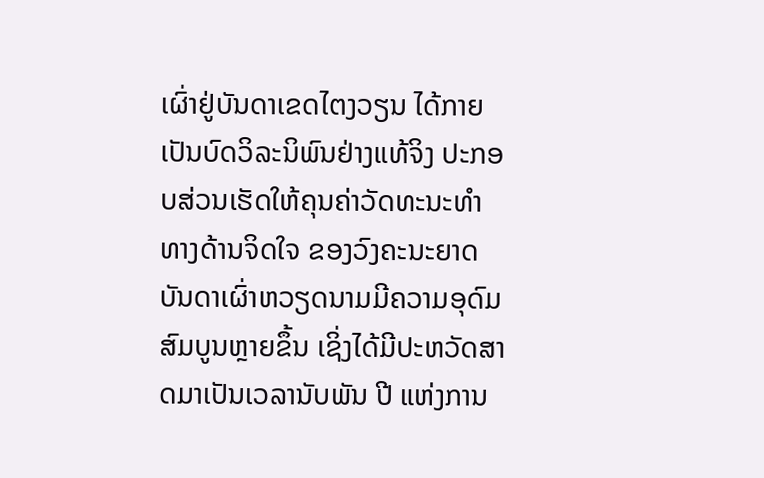ເຜົ່າຢູ່ບັນດາເຂດໄຕງວຽນ ໄດ້ກາຍເປັນບົດວິລະນິພົນຢ່າງແທ້ຈິງ ປະກອບສ່ວນເຮັດໃຫ້ຄຸນຄ່າວັດທະນະທຳທາງດ້ານຈິດໃຈ ຂອງວົງຄະນະຍາດບັນດາເຜົ່າຫວຽດນາມມີຄວາມອຸດົມສົມບູນຫຼາຍຂຶ້ນ ເຊິ່ງໄດ້ມີປະຫວັດສາດມາເປັນເວລານັບພັນ ປີ ແຫ່ງການ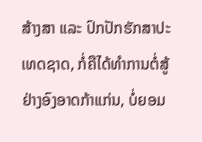ສ້າງສາ ແລະ ປົກປັກຮັກສາປະເທດຊາດ, ກໍ່ຄືໄດ້ທຳການຕໍ່ສູ້ຢ່າງອົງອາດກ້າແກ່ນ, ບໍ່ຍອມ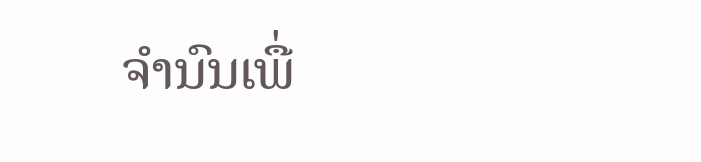ຈຳນົນເພື່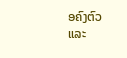ອຄົງຕົວ ແລະ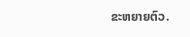ຂະຫຍາຍຕົວ.